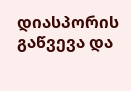დიასპორის გაწვევა და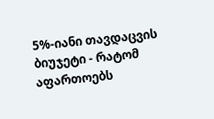5%-იანი თავდაცვის ბიუჯეტი - რატომ აფართოებს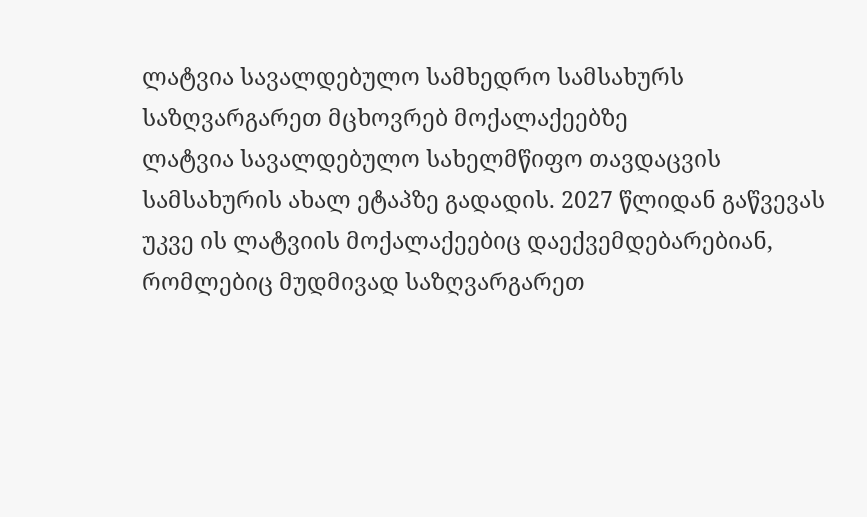ლატვია სავალდებულო სამხედრო სამსახურს საზღვარგარეთ მცხოვრებ მოქალაქეებზე
ლატვია სავალდებულო სახელმწიფო თავდაცვის სამსახურის ახალ ეტაპზე გადადის. 2027 წლიდან გაწვევას უკვე ის ლატვიის მოქალაქეებიც დაექვემდებარებიან, რომლებიც მუდმივად საზღვარგარეთ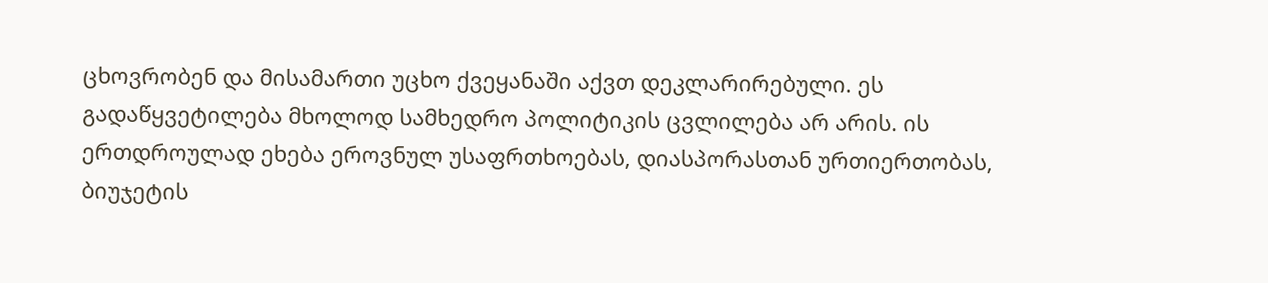ცხოვრობენ და მისამართი უცხო ქვეყანაში აქვთ დეკლარირებული. ეს გადაწყვეტილება მხოლოდ სამხედრო პოლიტიკის ცვლილება არ არის. ის ერთდროულად ეხება ეროვნულ უსაფრთხოებას, დიასპორასთან ურთიერთობას, ბიუჯეტის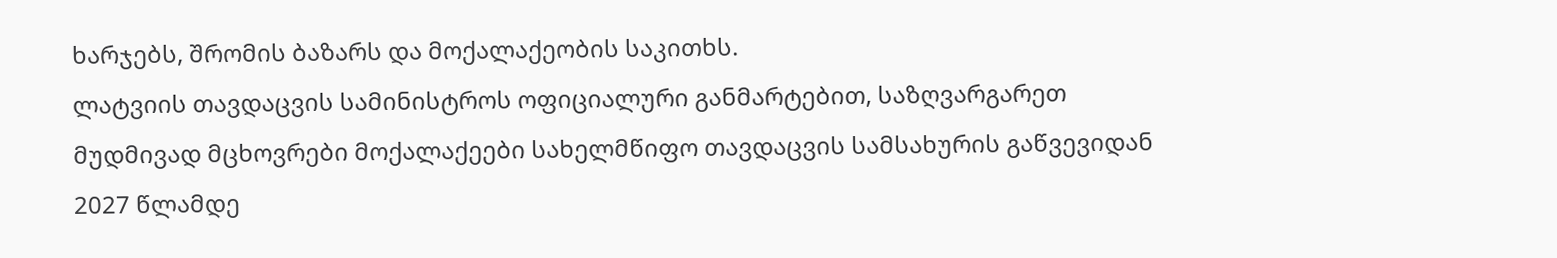ხარჯებს, შრომის ბაზარს და მოქალაქეობის საკითხს.
ლატვიის თავდაცვის სამინისტროს ოფიციალური განმარტებით, საზღვარგარეთ მუდმივად მცხოვრები მოქალაქეები სახელმწიფო თავდაცვის სამსახურის გაწვევიდან 2027 წლამდე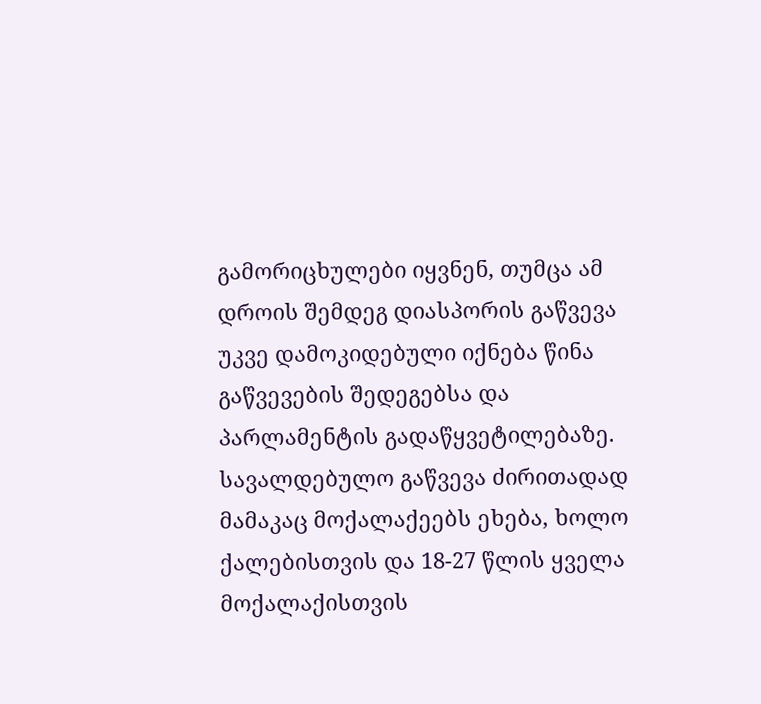გამორიცხულები იყვნენ, თუმცა ამ დროის შემდეგ დიასპორის გაწვევა უკვე დამოკიდებული იქნება წინა გაწვევების შედეგებსა და პარლამენტის გადაწყვეტილებაზე. სავალდებულო გაწვევა ძირითადად მამაკაც მოქალაქეებს ეხება, ხოლო ქალებისთვის და 18-27 წლის ყველა მოქალაქისთვის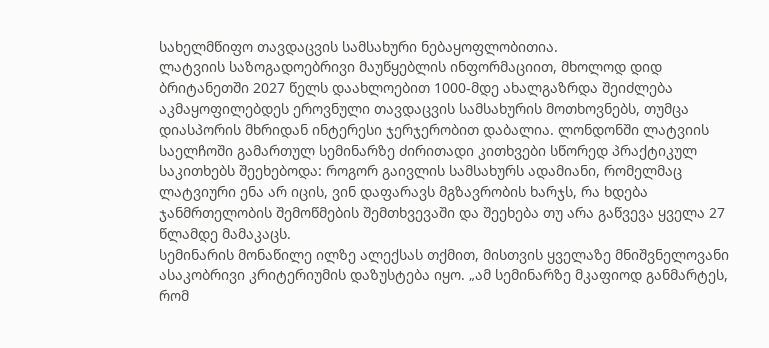სახელმწიფო თავდაცვის სამსახური ნებაყოფლობითია.
ლატვიის საზოგადოებრივი მაუწყებლის ინფორმაციით, მხოლოდ დიდ ბრიტანეთში 2027 წელს დაახლოებით 1000-მდე ახალგაზრდა შეიძლება აკმაყოფილებდეს ეროვნული თავდაცვის სამსახურის მოთხოვნებს, თუმცა დიასპორის მხრიდან ინტერესი ჯერჯერობით დაბალია. ლონდონში ლატვიის საელჩოში გამართულ სემინარზე ძირითადი კითხვები სწორედ პრაქტიკულ საკითხებს შეეხებოდა: როგორ გაივლის სამსახურს ადამიანი, რომელმაც ლატვიური ენა არ იცის, ვინ დაფარავს მგზავრობის ხარჯს, რა ხდება ჯანმრთელობის შემოწმების შემთხვევაში და შეეხება თუ არა გაწვევა ყველა 27 წლამდე მამაკაცს.
სემინარის მონაწილე ილზე ალექსას თქმით, მისთვის ყველაზე მნიშვნელოვანი ასაკობრივი კრიტერიუმის დაზუსტება იყო. „ამ სემინარზე მკაფიოდ განმარტეს, რომ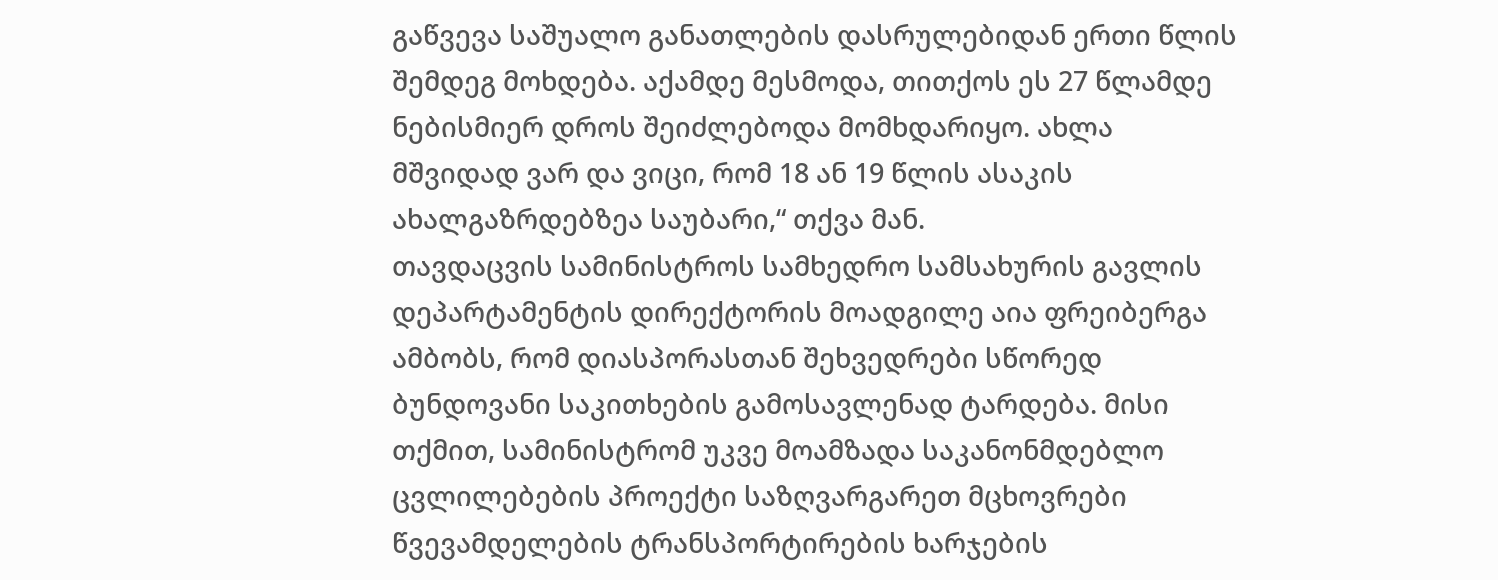გაწვევა საშუალო განათლების დასრულებიდან ერთი წლის შემდეგ მოხდება. აქამდე მესმოდა, თითქოს ეს 27 წლამდე ნებისმიერ დროს შეიძლებოდა მომხდარიყო. ახლა მშვიდად ვარ და ვიცი, რომ 18 ან 19 წლის ასაკის ახალგაზრდებზეა საუბარი,“ თქვა მან.
თავდაცვის სამინისტროს სამხედრო სამსახურის გავლის დეპარტამენტის დირექტორის მოადგილე აია ფრეიბერგა ამბობს, რომ დიასპორასთან შეხვედრები სწორედ ბუნდოვანი საკითხების გამოსავლენად ტარდება. მისი თქმით, სამინისტრომ უკვე მოამზადა საკანონმდებლო ცვლილებების პროექტი საზღვარგარეთ მცხოვრები წვევამდელების ტრანსპორტირების ხარჯების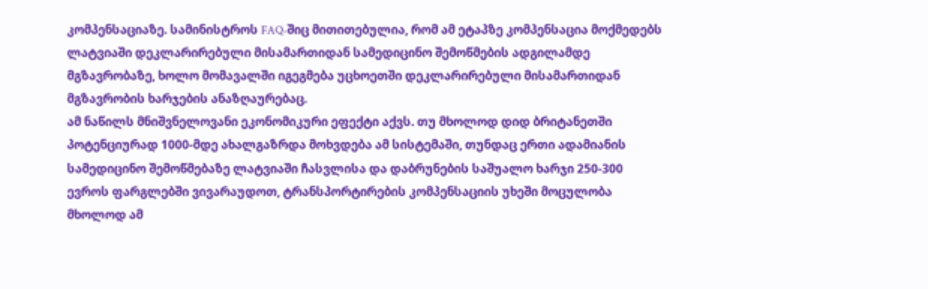კომპენსაციაზე. სამინისტროს FAQ-შიც მითითებულია, რომ ამ ეტაპზე კომპენსაცია მოქმედებს ლატვიაში დეკლარირებული მისამართიდან სამედიცინო შემოწმების ადგილამდე მგზავრობაზე, ხოლო მომავალში იგეგმება უცხოეთში დეკლარირებული მისამართიდან მგზავრობის ხარჯების ანაზღაურებაც.
ამ ნაწილს მნიშვნელოვანი ეკონომიკური ეფექტი აქვს. თუ მხოლოდ დიდ ბრიტანეთში პოტენციურად 1000-მდე ახალგაზრდა მოხვდება ამ სისტემაში, თუნდაც ერთი ადამიანის სამედიცინო შემოწმებაზე ლატვიაში ჩასვლისა და დაბრუნების საშუალო ხარჯი 250-300 ევროს ფარგლებში ვივარაუდოთ, ტრანსპორტირების კომპენსაციის უხეში მოცულობა მხოლოდ ამ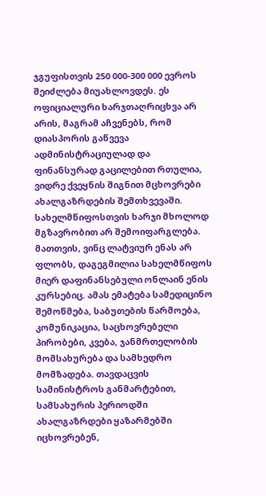ჯგუფისთვის 250 000-300 000 ევროს შეიძლება მიუახლოვდეს. ეს ოფიციალური ხარჯთაღრიცხვა არ არის, მაგრამ აჩვენებს, რომ დიასპორის გაწვევა ადმინისტრაციულად და ფინანსურად გაცილებით რთულია, ვიდრე ქვეყნის შიგნით მცხოვრები ახალგაზრდების შემთხვევაში.
სახელმწიფოსთვის ხარჯი მხოლოდ მგზავრობით არ შემოიფარგლება. მათთვის, ვინც ლატვიურ ენას არ ფლობს, დაგეგმილია სახელმწიფოს მიერ დაფინანსებული ონლაინ ენის კურსებიც. ამას ემატება სამედიცინო შემოწმება, საბუთების წარმოება, კომუნიკაცია, საცხოვრებელი პირობები, კვება, ჯანმრთელობის მომსახურება და სამხედრო მომზადება. თავდაცვის სამინისტროს განმარტებით, სამსახურის პერიოდში ახალგაზრდები ყაზარმებში იცხოვრებენ,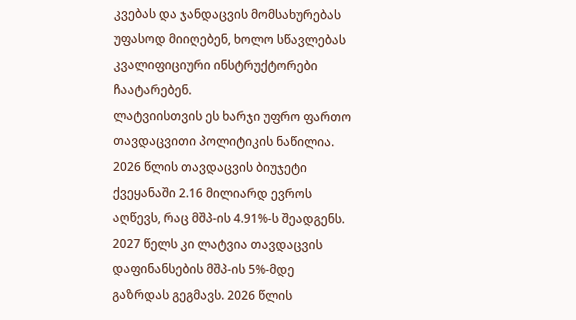კვებას და ჯანდაცვის მომსახურებას უფასოდ მიიღებენ, ხოლო სწავლებას კვალიფიციური ინსტრუქტორები ჩაატარებენ.
ლატვიისთვის ეს ხარჯი უფრო ფართო თავდაცვითი პოლიტიკის ნაწილია. 2026 წლის თავდაცვის ბიუჯეტი ქვეყანაში 2.16 მილიარდ ევროს აღწევს, რაც მშპ-ის 4.91%-ს შეადგენს. 2027 წელს კი ლატვია თავდაცვის დაფინანსების მშპ-ის 5%-მდე გაზრდას გეგმავს. 2026 წლის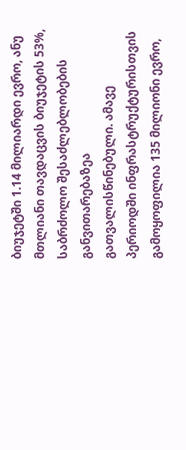ბიუჯეტში 1.14 მილიარდი ევრო, ანუ მთლიანი თავდაცვის ბიუჯეტის 53%, საბრძოლო შესაძლებლობების განვითარებაზეა გათვალისწინებული. ამავე პერიოდში ინფრასტრუქტურისთვის გამოყოფილია 135 მილიონი ევრო,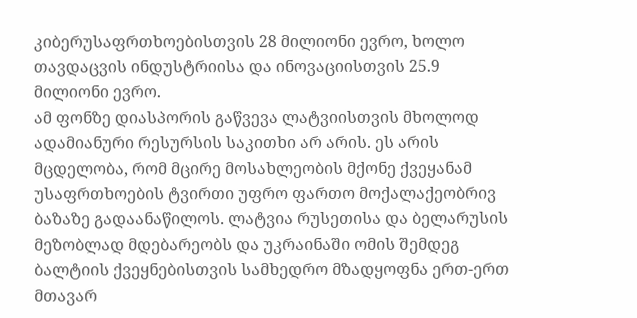კიბერუსაფრთხოებისთვის 28 მილიონი ევრო, ხოლო თავდაცვის ინდუსტრიისა და ინოვაციისთვის 25.9 მილიონი ევრო.
ამ ფონზე დიასპორის გაწვევა ლატვიისთვის მხოლოდ ადამიანური რესურსის საკითხი არ არის. ეს არის მცდელობა, რომ მცირე მოსახლეობის მქონე ქვეყანამ უსაფრთხოების ტვირთი უფრო ფართო მოქალაქეობრივ ბაზაზე გადაანაწილოს. ლატვია რუსეთისა და ბელარუსის მეზობლად მდებარეობს და უკრაინაში ომის შემდეგ ბალტიის ქვეყნებისთვის სამხედრო მზადყოფნა ერთ-ერთ მთავარ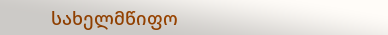სახელმწიფო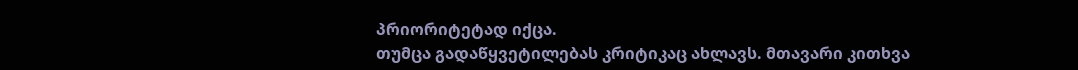პრიორიტეტად იქცა.
თუმცა გადაწყვეტილებას კრიტიკაც ახლავს. მთავარი კითხვა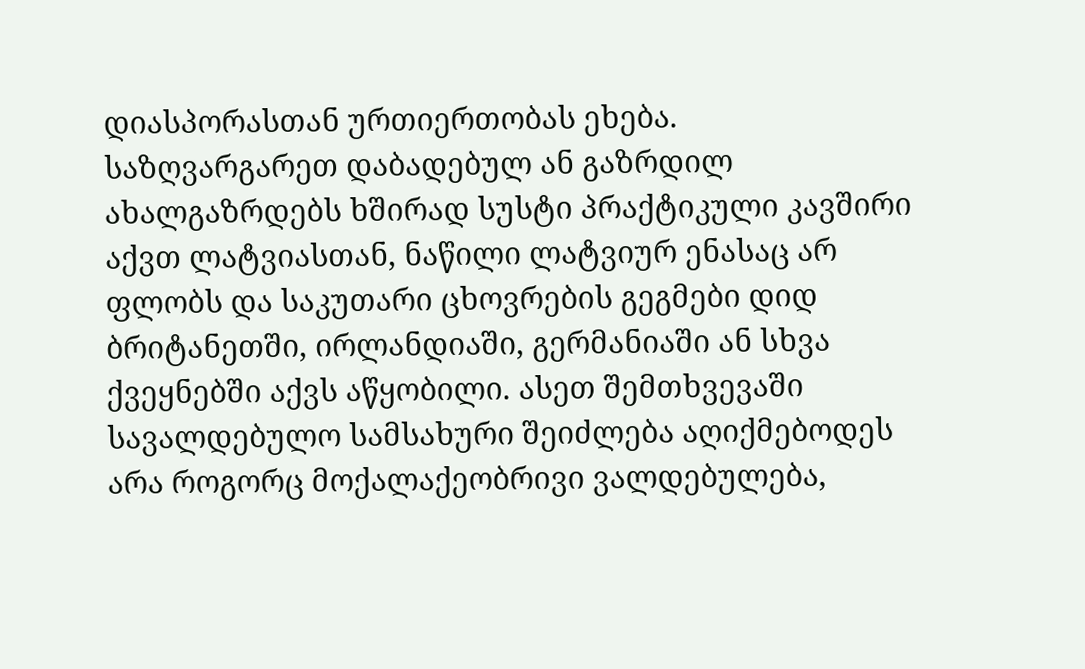დიასპორასთან ურთიერთობას ეხება. საზღვარგარეთ დაბადებულ ან გაზრდილ ახალგაზრდებს ხშირად სუსტი პრაქტიკული კავშირი აქვთ ლატვიასთან, ნაწილი ლატვიურ ენასაც არ ფლობს და საკუთარი ცხოვრების გეგმები დიდ ბრიტანეთში, ირლანდიაში, გერმანიაში ან სხვა ქვეყნებში აქვს აწყობილი. ასეთ შემთხვევაში სავალდებულო სამსახური შეიძლება აღიქმებოდეს არა როგორც მოქალაქეობრივი ვალდებულება,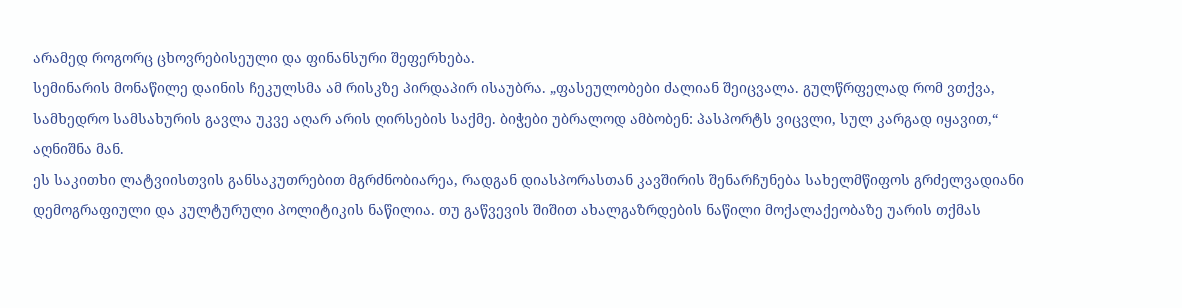არამედ როგორც ცხოვრებისეული და ფინანსური შეფერხება.
სემინარის მონაწილე დაინის ჩეკულსმა ამ რისკზე პირდაპირ ისაუბრა. „ფასეულობები ძალიან შეიცვალა. გულწრფელად რომ ვთქვა, სამხედრო სამსახურის გავლა უკვე აღარ არის ღირსების საქმე. ბიჭები უბრალოდ ამბობენ: პასპორტს ვიცვლი, სულ კარგად იყავით,“ აღნიშნა მან.
ეს საკითხი ლატვიისთვის განსაკუთრებით მგრძნობიარეა, რადგან დიასპორასთან კავშირის შენარჩუნება სახელმწიფოს გრძელვადიანი დემოგრაფიული და კულტურული პოლიტიკის ნაწილია. თუ გაწვევის შიშით ახალგაზრდების ნაწილი მოქალაქეობაზე უარის თქმას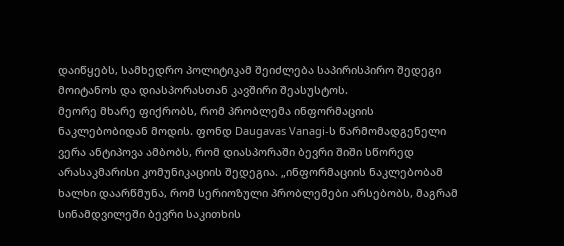დაიწყებს, სამხედრო პოლიტიკამ შეიძლება საპირისპირო შედეგი მოიტანოს და დიასპორასთან კავშირი შეასუსტოს.
მეორე მხარე ფიქრობს, რომ პრობლემა ინფორმაციის ნაკლებობიდან მოდის. ფონდ Daugavas Vanagi-ს წარმომადგენელი ვერა ანტიპოვა ამბობს, რომ დიასპორაში ბევრი შიში სწორედ არასაკმარისი კომუნიკაციის შედეგია. „ინფორმაციის ნაკლებობამ ხალხი დაარწმუნა, რომ სერიოზული პრობლემები არსებობს, მაგრამ სინამდვილეში ბევრი საკითხის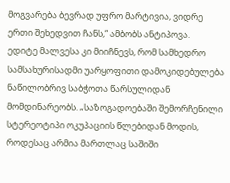მოგვარება ბევრად უფრო მარტივია, ვიდრე ერთი შეხედვით ჩანს,“ ამბობს ანტიპოვა.
ედიტე მალვესა კი მიიჩნევს, რომ სამხედრო სამსახურისადმი უარყოფითი დამოკიდებულება ნაწილობრივ საბჭოთა წარსულიდან მომდინარეობს. „საზოგადოებაში შემორჩენილი სტერეოტიპი ოკუპაციის წლებიდან მოდის, როდესაც არმია მართლაც საშიში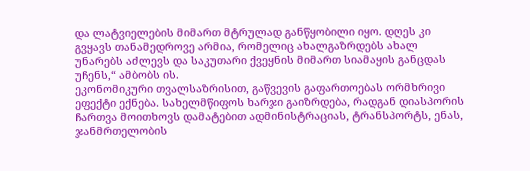და ლატვიელების მიმართ მტრულად განწყობილი იყო. დღეს კი გვყავს თანამედროვე არმია, რომელიც ახალგაზრდებს ახალ უნარებს აძლევს და საკუთარი ქვეყნის მიმართ სიამაყის განცდას უჩენს,“ ამბობს ის.
ეკონომიკური თვალსაზრისით, გაწვევის გაფართოებას ორმხრივი ეფექტი ექნება. სახელმწიფოს ხარჯი გაიზრდება, რადგან დიასპორის ჩართვა მოითხოვს დამატებით ადმინისტრაციას, ტრანსპორტს, ენას, ჯანმრთელობის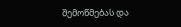შემოწმებას და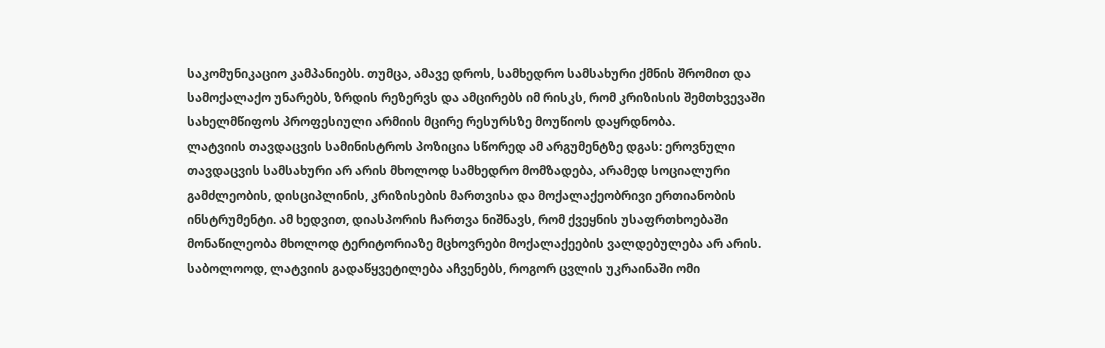საკომუნიკაციო კამპანიებს. თუმცა, ამავე დროს, სამხედრო სამსახური ქმნის შრომით და სამოქალაქო უნარებს, ზრდის რეზერვს და ამცირებს იმ რისკს, რომ კრიზისის შემთხვევაში სახელმწიფოს პროფესიული არმიის მცირე რესურსზე მოუწიოს დაყრდნობა.
ლატვიის თავდაცვის სამინისტროს პოზიცია სწორედ ამ არგუმენტზე დგას: ეროვნული თავდაცვის სამსახური არ არის მხოლოდ სამხედრო მომზადება, არამედ სოციალური გამძლეობის, დისციპლინის, კრიზისების მართვისა და მოქალაქეობრივი ერთიანობის ინსტრუმენტი. ამ ხედვით, დიასპორის ჩართვა ნიშნავს, რომ ქვეყნის უსაფრთხოებაში მონაწილეობა მხოლოდ ტერიტორიაზე მცხოვრები მოქალაქეების ვალდებულება არ არის.
საბოლოოდ, ლატვიის გადაწყვეტილება აჩვენებს, როგორ ცვლის უკრაინაში ომი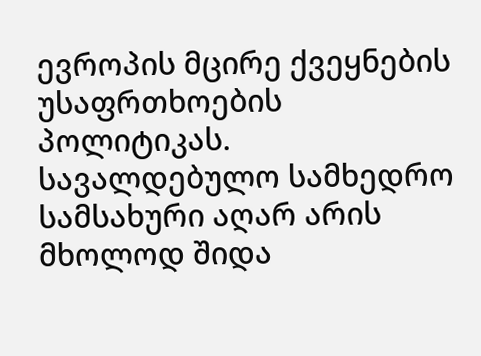ევროპის მცირე ქვეყნების უსაფრთხოების პოლიტიკას. სავალდებულო სამხედრო სამსახური აღარ არის მხოლოდ შიდა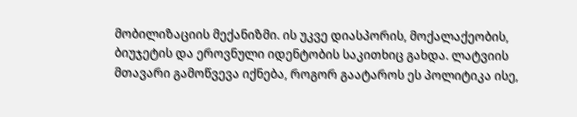მობილიზაციის მექანიზმი. ის უკვე დიასპორის, მოქალაქეობის, ბიუჯეტის და ეროვნული იდენტობის საკითხიც გახდა. ლატვიის მთავარი გამოწვევა იქნება, როგორ გაატაროს ეს პოლიტიკა ისე,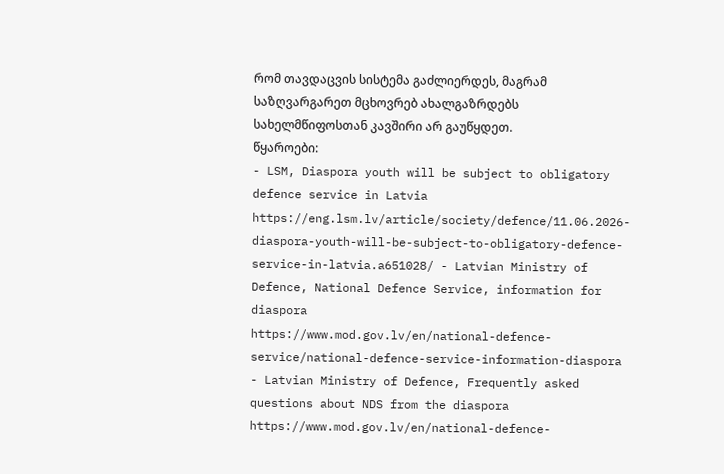რომ თავდაცვის სისტემა გაძლიერდეს, მაგრამ საზღვარგარეთ მცხოვრებ ახალგაზრდებს სახელმწიფოსთან კავშირი არ გაუწყდეთ.
წყაროები:
- LSM, Diaspora youth will be subject to obligatory defence service in Latvia
https://eng.lsm.lv/article/society/defence/11.06.2026-diaspora-youth-will-be-subject-to-obligatory-defence-service-in-latvia.a651028/ - Latvian Ministry of Defence, National Defence Service, information for diaspora
https://www.mod.gov.lv/en/national-defence-service/national-defence-service-information-diaspora - Latvian Ministry of Defence, Frequently asked questions about NDS from the diaspora
https://www.mod.gov.lv/en/national-defence-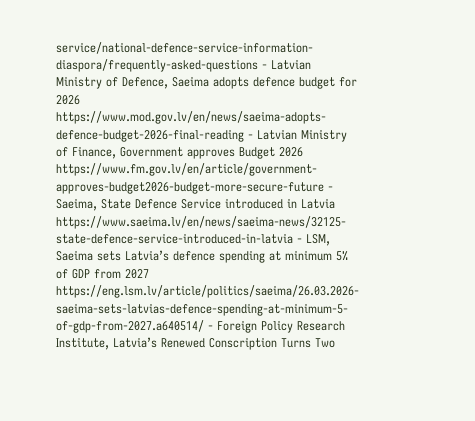service/national-defence-service-information-diaspora/frequently-asked-questions - Latvian Ministry of Defence, Saeima adopts defence budget for 2026
https://www.mod.gov.lv/en/news/saeima-adopts-defence-budget-2026-final-reading - Latvian Ministry of Finance, Government approves Budget 2026
https://www.fm.gov.lv/en/article/government-approves-budget2026-budget-more-secure-future - Saeima, State Defence Service introduced in Latvia
https://www.saeima.lv/en/news/saeima-news/32125-state-defence-service-introduced-in-latvia - LSM, Saeima sets Latvia’s defence spending at minimum 5% of GDP from 2027
https://eng.lsm.lv/article/politics/saeima/26.03.2026-saeima-sets-latvias-defence-spending-at-minimum-5-of-gdp-from-2027.a640514/ - Foreign Policy Research Institute, Latvia’s Renewed Conscription Turns Two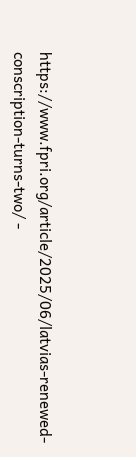https://www.fpri.org/article/2025/06/latvias-renewed-conscription-turns-two/ -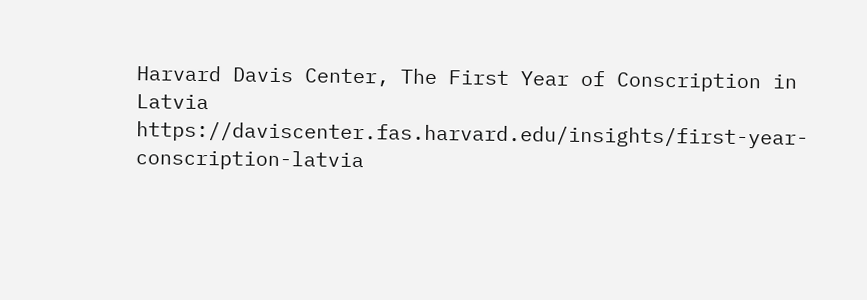Harvard Davis Center, The First Year of Conscription in Latvia
https://daviscenter.fas.harvard.edu/insights/first-year-conscription-latvia